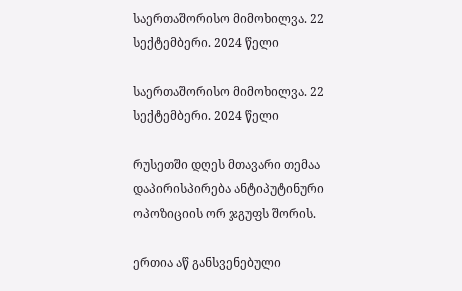საერთაშორისო მიმოხილვა. 22 სექტემბერი. 2024 წელი

საერთაშორისო მიმოხილვა. 22 სექტემბერი. 2024 წელი

რუსეთში დღეს მთავარი თემაა დაპირისპირება ანტიპუტინური ოპოზიციის ორ ჯგუფს შორის.

ერთია აწ განსვენებული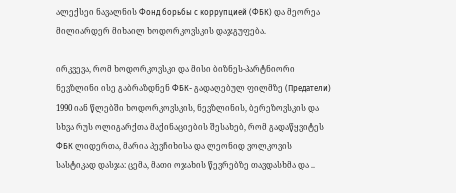ალექსეი ნავალნის Фонд борьбы с коррупцией (ФБК) და მეორეა მილიარდერ მიხაილ ხოდორკოვსკის დაჯგუფება.

ირკვევა, რომ ხოდორკოვსკი და მისი ბიზნეს-პარტნიორი ნევზლინი ისე გაბრაზდნენ ФБК- გადაღებულ ფილმზე (Предатели) 1990 იან წლებში ხოდორკოვსკის, ნევზლინის, ბერეზოვსკის და სხვა რუს ოლიგარქთა მაქინაციების შესახებ, რომ გადაწყვიტეს ФБК ლიდერთა, მარია პევჩიხისა და ლეონიდ ვოლკოვის სასტიკად დასჯა: ცემა, მათი ოჯახის წევრებზე თავდასხმა და ..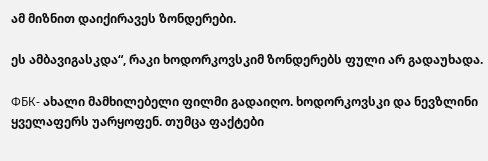ამ მიზნით დაიქირავეს ზონდერები.

ეს ამბავიგასკდა“, რაკი ხოდორკოვსკიმ ზონდერებს ფული არ გადაუხადა.

ФБК- ახალი მამხილებელი ფილმი გადაიღო. ხოდორკოვსკი და ნევზლინი ყველაფერს უარყოფენ. თუმცა ფაქტები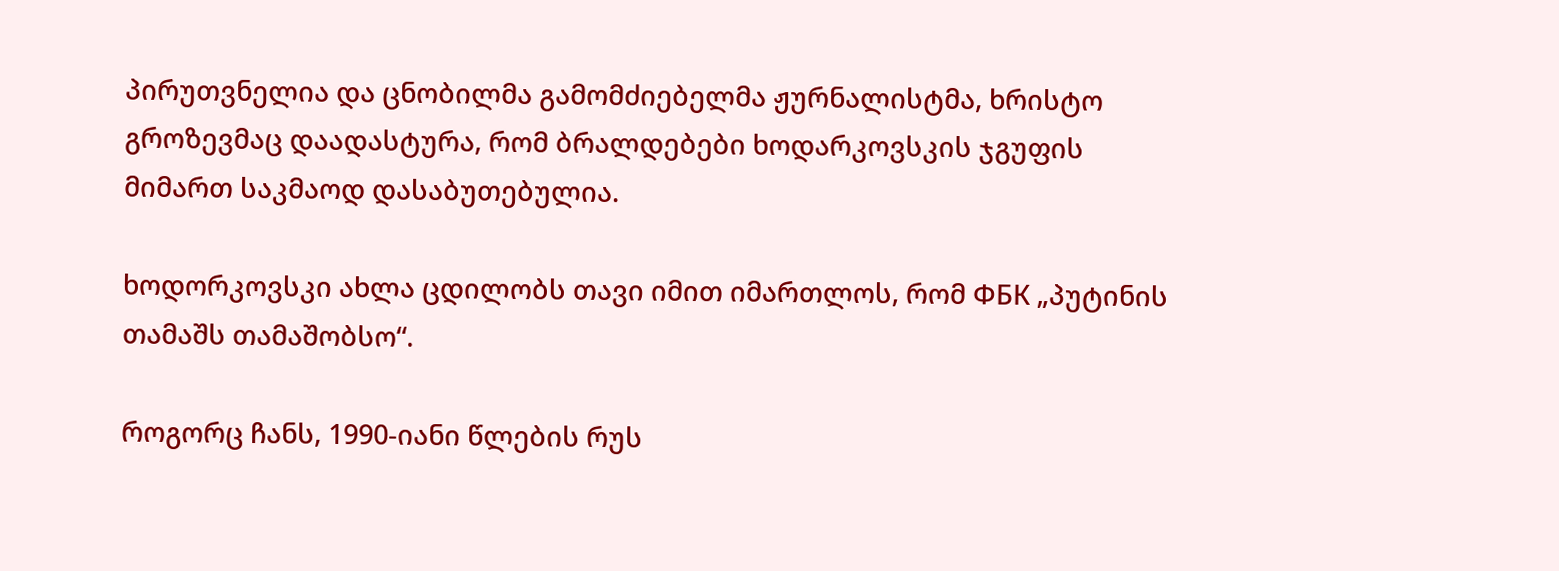პირუთვნელია და ცნობილმა გამომძიებელმა ჟურნალისტმა, ხრისტო გროზევმაც დაადასტურა, რომ ბრალდებები ხოდარკოვსკის ჯგუფის მიმართ საკმაოდ დასაბუთებულია.

ხოდორკოვსკი ახლა ცდილობს თავი იმით იმართლოს, რომ ФБК „პუტინის თამაშს თამაშობსო“.

როგორც ჩანს, 1990-იანი წლების რუს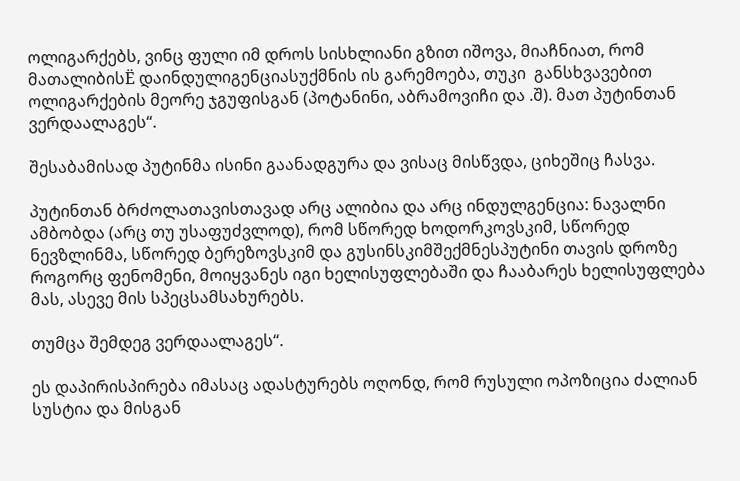ოლიგარქებს, ვინც ფული იმ დროს სისხლიანი გზით იშოვა, მიაჩნიათ, რომ მათალიბისЁ დაინდულიგენციასუქმნის ის გარემოება, თუკი  განსხვავებით ოლიგარქების მეორე ჯგუფისგან (პოტანინი, აბრამოვიჩი და .შ). მათ პუტინთან ვერდაალაგეს“.

შესაბამისად პუტინმა ისინი გაანადგურა და ვისაც მისწვდა, ციხეშიც ჩასვა.

პუტინთან ბრძოლათავისთავად არც ალიბია და არც ინდულგენცია: ნავალნი ამბობდა (არც თუ უსაფუძვლოდ), რომ სწორედ ხოდორკოვსკიმ, სწორედ ნევზლინმა, სწორედ ბერეზოვსკიმ და გუსინსკიმშექმნესპუტინი თავის დროზე როგორც ფენომენი, მოიყვანეს იგი ხელისუფლებაში და ჩააბარეს ხელისუფლება  მას, ასევე მის სპეცსამსახურებს.

თუმცა შემდეგ ვერდაალაგეს“.

ეს დაპირისპირება იმასაც ადასტურებს ოღონდ, რომ რუსული ოპოზიცია ძალიან სუსტია და მისგან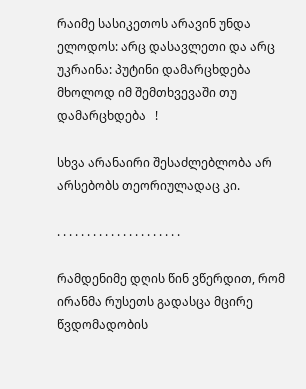რაიმე სასიკეთოს არავინ უნდა ელოდოს: არც დასავლეთი და არც უკრაინა: პუტინი დამარცხდება მხოლოდ იმ შემთხვევაში თუ დამარცხდება   !

სხვა არანაირი შესაძლებლობა არ არსებობს თეორიულადაც კი.

. . . . . . . . . . . . . . . . . . . . .

რამდენიმე დღის წინ ვწერდით, რომ ირანმა რუსეთს გადასცა მცირე წვდომადობის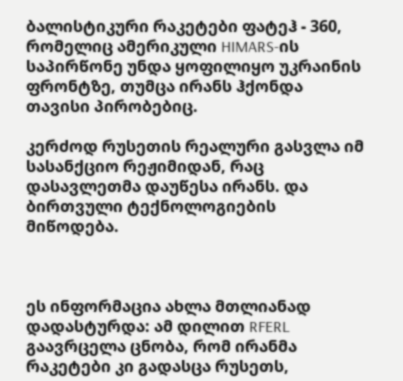ბალისტიკური რაკეტები ფატეჰ - 360, რომელიც ამერიკული HIMARS-ის საპირწონე უნდა ყოფილიყო უკრაინის ფრონტზე, თუმცა ირანს ჰქონდა თავისი პირობებიც.

კერძოდ რუსეთის რეალური გასვლა იმ სასანქციო რეჟიმიდან, რაც დასავლეთმა დაუწესა ირანს. და ბირთვული ტექნოლოგიების მიწოდება.



ეს ინფორმაცია ახლა მთლიანად დადასტურდა: ამ დილით RFERL გაავრცელა ცნობა, რომ ირანმა რაკეტები კი გადასცა რუსეთს,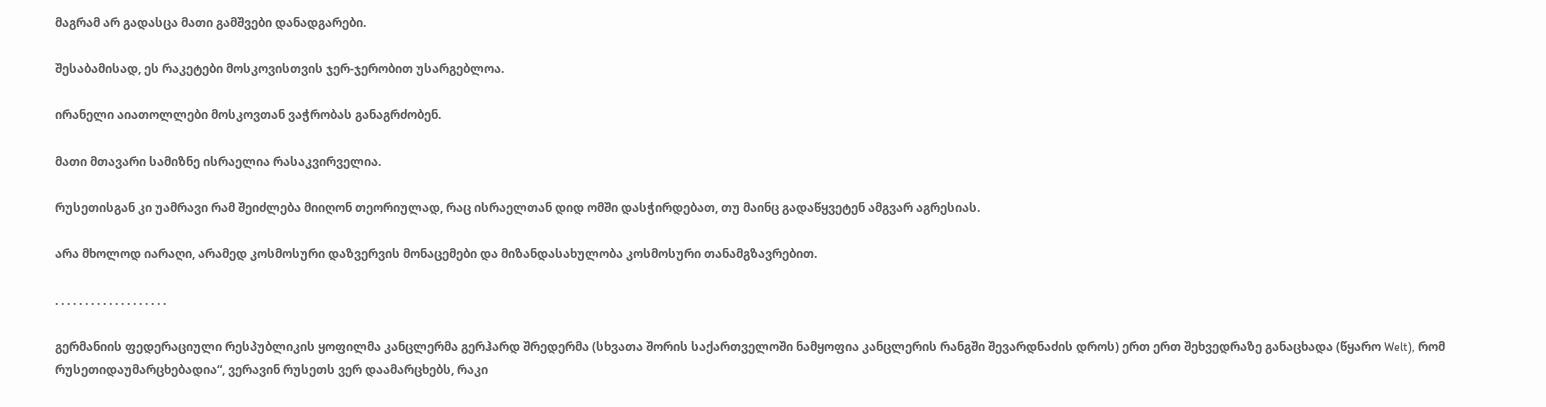მაგრამ არ გადასცა მათი გამშვები დანადგარები.

შესაბამისად, ეს რაკეტები მოსკოვისთვის ჯერ-ჯერობით უსარგებლოა.

ირანელი აიათოლლები მოსკოვთან ვაჭრობას განაგრძობენ.

მათი მთავარი სამიზნე ისრაელია რასაკვირველია.

რუსეთისგან კი უამრავი რამ შეიძლება მიიღონ თეორიულად, რაც ისრაელთან დიდ ომში დასჭირდებათ, თუ მაინც გადაწყვეტენ ამგვარ აგრესიას.

არა მხოლოდ იარაღი, არამედ კოსმოსური დაზვერვის მონაცემები და მიზანდასახულობა კოსმოსური თანამგზავრებით.

. . . . . . . . . . . . . . . . . . .

გერმანიის ფედერაციული რესპუბლიკის ყოფილმა კანცლერმა გერჰარდ შრედერმა (სხვათა შორის საქართველოში ნამყოფია კანცლერის რანგში შევარდნაძის დროს) ერთ ერთ შეხვედრაზე განაცხადა (წყარო Welt), რომ რუსეთიდაუმარცხებადია“, ვერავინ რუსეთს ვერ დაამარცხებს, რაკი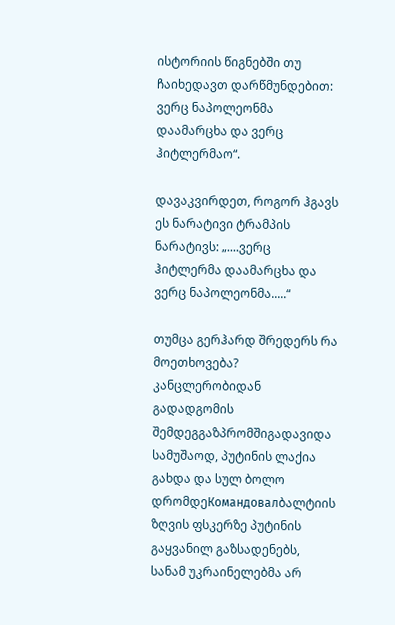ისტორიის წიგნებში თუ ჩაიხედავთ დარწმუნდებით: ვერც ნაპოლეონმა დაამარცხა და ვერც ჰიტლერმაო“.

დავაკვირდეთ, როგორ ჰგავს ეს ნარატივი ტრამპის ნარატივს: „....ვერც ჰიტლერმა დაამარცხა და ვერც ნაპოლეონმა.....“

თუმცა გერჰარდ შრედერს რა მოეთხოვება? კანცლერობიდან გადადგომის შემდეგგაზპრომშიგადავიდა სამუშაოდ, პუტინის ლაქია გახდა და სულ ბოლო დრომდეКомандовалბალტიის ზღვის ფსკერზე პუტინის გაყვანილ გაზსადენებს, სანამ უკრაინელებმა არ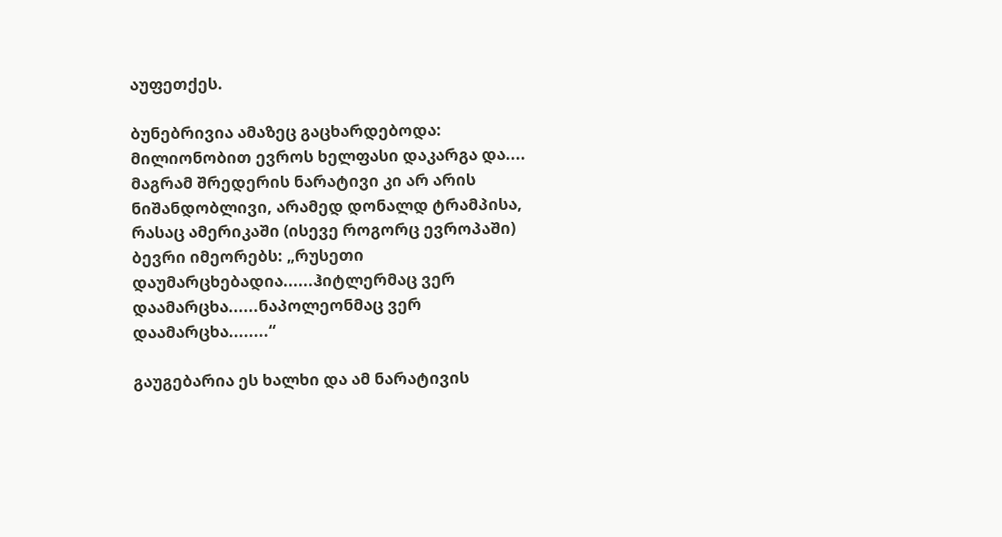აუფეთქეს.

ბუნებრივია ამაზეც გაცხარდებოდა: მილიონობით ევროს ხელფასი დაკარგა და.... მაგრამ შრედერის ნარატივი კი არ არის ნიშანდობლივი, არამედ დონალდ ტრამპისა, რასაც ამერიკაში (ისევე როგორც ევროპაში) ბევრი იმეორებს: „რუსეთი დაუმარცხებადია......ჰიტლერმაც ვერ დაამარცხა......ნაპოლეონმაც ვერ დაამარცხა........“

გაუგებარია ეს ხალხი და ამ ნარატივის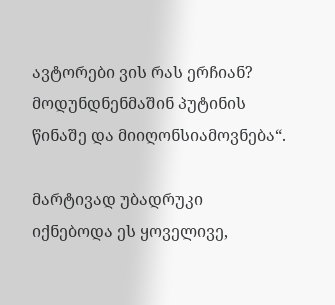ავტორები ვის რას ერჩიან? მოდუნდნენმაშინ პუტინის წინაშე და მიიღონსიამოვნება“.

მარტივად უბადრუკი იქნებოდა ეს ყოველივე,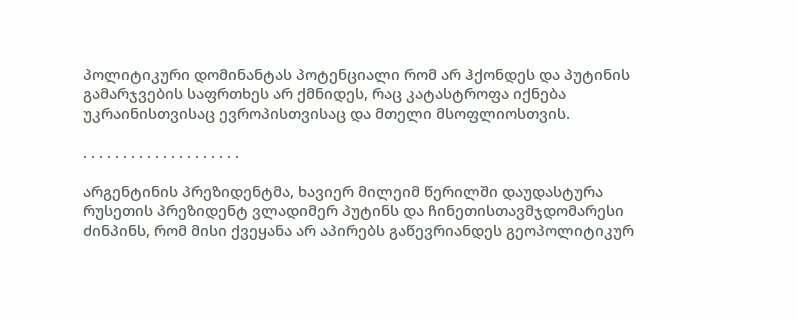პოლიტიკური დომინანტას პოტენციალი რომ არ ჰქონდეს და პუტინის გამარჯვების საფრთხეს არ ქმნიდეს, რაც კატასტროფა იქნება უკრაინისთვისაც ევროპისთვისაც და მთელი მსოფლიოსთვის.

. . . . . . . . . . . . . . . . . . . .

არგენტინის პრეზიდენტმა, ხავიერ მილეიმ წერილში დაუდასტურა რუსეთის პრეზიდენტ ვლადიმერ პუტინს და ჩინეთისთავმჯდომარესი ძინპინს, რომ მისი ქვეყანა არ აპირებს გაწევრიანდეს გეოპოლიტიკურ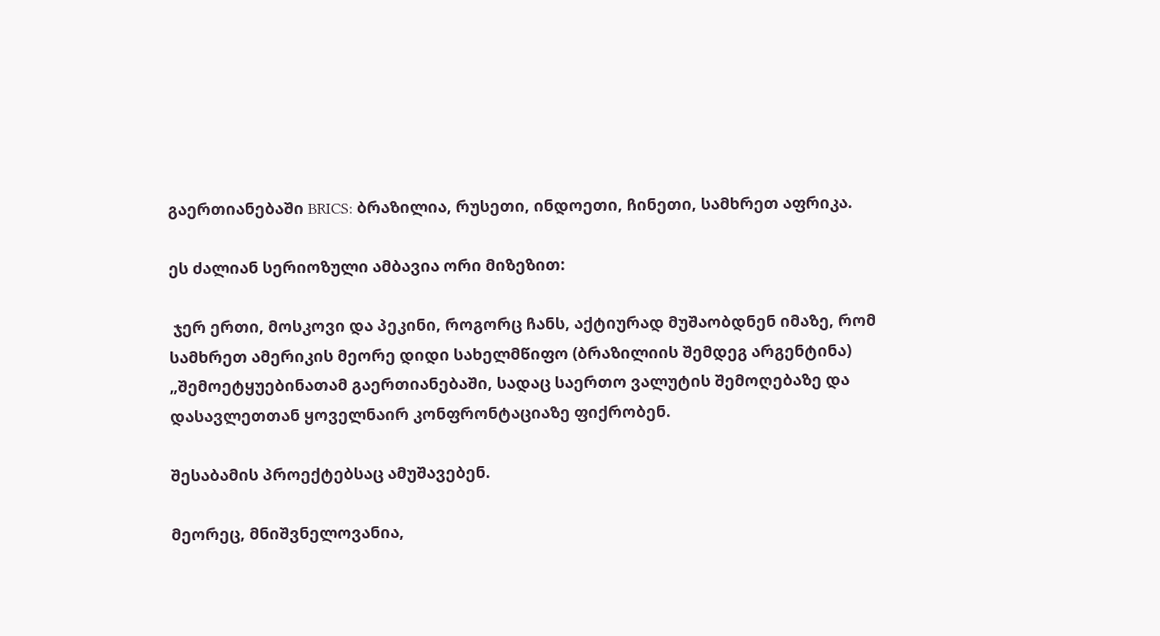გაერთიანებაში BRICS: ბრაზილია, რუსეთი, ინდოეთი, ჩინეთი, სამხრეთ აფრიკა.

ეს ძალიან სერიოზული ამბავია ორი მიზეზით:

 ჯერ ერთი, მოსკოვი და პეკინი, როგორც ჩანს, აქტიურად მუშაობდნენ იმაზე, რომ სამხრეთ ამერიკის მეორე დიდი სახელმწიფო (ბრაზილიის შემდეგ არგენტინა) „შემოეტყუებინათამ გაერთიანებაში, სადაც საერთო ვალუტის შემოღებაზე და დასავლეთთან ყოველნაირ კონფრონტაციაზე ფიქრობენ.

შესაბამის პროექტებსაც ამუშავებენ.

მეორეც, მნიშვნელოვანია,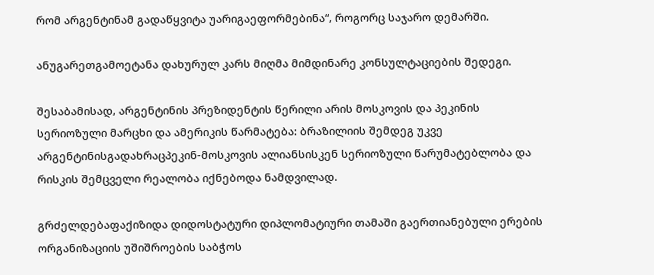რომ არგენტინამ გადაწყვიტა უარიგაეფორმებინა“, როგორც საჯარო დემარში.

ანუგარეთგამოეტანა დახურულ კარს მიღმა მიმდინარე კონსულტაციების შედეგი.

შესაბამისად, არგენტინის პრეზიდენტის წერილი არის მოსკოვის და პეკინის სერიოზული მარცხი და ამერიკის წარმატება: ბრაზილიის შემდეგ უკვე არგენტინისგადახრაცპეკინ-მოსკოვის ალიანსისკენ სერიოზული წარუმატებლობა და რისკის შემცველი რეალობა იქნებოდა ნამდვილად.

გრძელდებაფაქიზიდა დიდოსტატური დიპლომატიური თამაში გაერთიანებული ერების ორგანიზაციის უშიშროების საბჭოს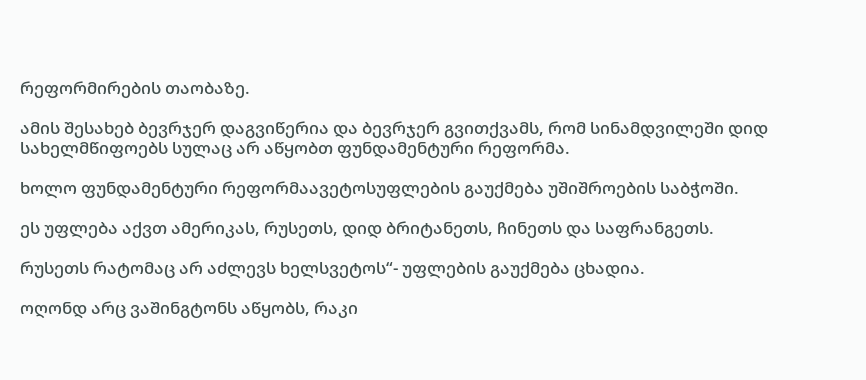რეფორმირების თაობაზე.

ამის შესახებ ბევრჯერ დაგვიწერია და ბევრჯერ გვითქვამს, რომ სინამდვილეში დიდ სახელმწიფოებს სულაც არ აწყობთ ფუნდამენტური რეფორმა.

ხოლო ფუნდამენტური რეფორმაავეტოსუფლების გაუქმება უშიშროების საბჭოში.

ეს უფლება აქვთ ამერიკას, რუსეთს, დიდ ბრიტანეთს, ჩინეთს და საფრანგეთს.

რუსეთს რატომაც არ აძლევს ხელსვეტოს“- უფლების გაუქმება ცხადია.

ოღონდ არც ვაშინგტონს აწყობს, რაკი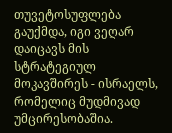თუვეტოსუფლება გაუქმდა, იგი ვეღარ დაიცავს მის სტრატეგიულ მოკავშირეს - ისრაელს, რომელიც მუდმივად უმცირესობაშია.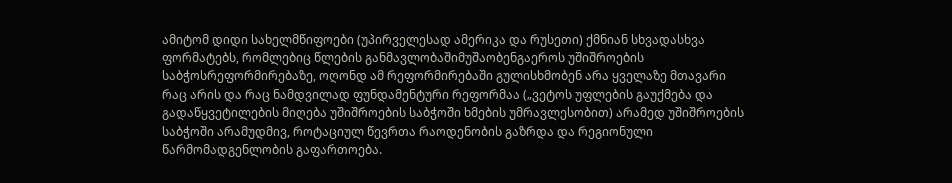ამიტომ დიდი სახელმწიფოები (უპირველესად ამერიკა და რუსეთი) ქმნიან სხვადასხვა ფორმატებს, რომლებიც წლების განმავლობაშიმუშაობენგაეროს უშიშროების საბჭოსრეფორმირებაზე, ოღონდ ამ რეფორმირებაში გულისხმობენ არა ყველაზე მთავარი რაც არის და რაც ნამდვილად ფუნდამენტური რეფორმაა („ვეტოს უფლების გაუქმება და გადაწყვეტილების მიღება უშიშროების საბჭოში ხმების უმრავლესობით) არამედ უშიშროების საბჭოში არამუდმივ, როტაციულ წევრთა რაოდენობის გაზრდა და რეგიონული წარმომადგენლობის გაფართოება.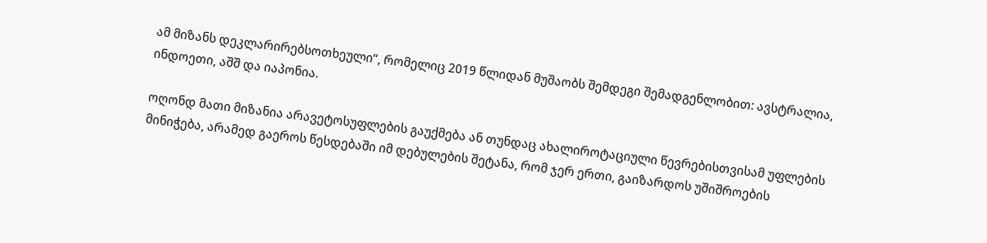ამ მიზანს დეკლარირებსოთხეული“, რომელიც 2019 წლიდან მუშაობს შემდეგი შემადგენლობით: ავსტრალია, ინდოეთი, აშშ და იაპონია.

ოღონდ მათი მიზანია არავეტოსუფლების გაუქმება ან თუნდაც ახალიროტაციული წევრებისთვისამ უფლების მინიჭება, არამედ გაეროს წესდებაში იმ დებულების შეტანა, რომ ჯერ ერთი, გაიზარდოს უშიშროების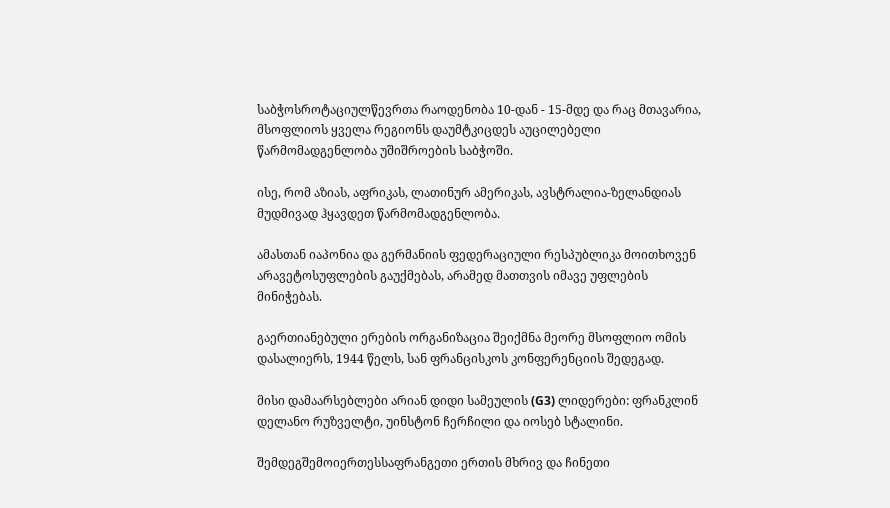საბჭოსროტაციულწევრთა რაოდენობა 10-დან - 15-მდე და რაც მთავარია, მსოფლიოს ყველა რეგიონს დაუმტკიცდეს აუცილებელი წარმომადგენლობა უშიშროების საბჭოში.

ისე, რომ აზიას, აფრიკას, ლათინურ ამერიკას, ავსტრალია-ზელანდიას მუდმივად ჰყავდეთ წარმომადგენლობა.

ამასთან იაპონია და გერმანიის ფედერაციული რესპუბლიკა მოითხოვენ არავეტოსუფლების გაუქმებას, არამედ მათთვის იმავე უფლების მინიჭებას.

გაერთიანებული ერების ორგანიზაცია შეიქმნა მეორე მსოფლიო ომის დასალიერს, 1944 წელს, სან ფრანცისკოს კონფერენციის შედეგად.

მისი დამაარსებლები არიან დიდი სამეულის (G3) ლიდერები: ფრანკლინ დელანო რუზველტი, უინსტონ ჩერჩილი და იოსებ სტალინი.

შემდეგშემოიერთესსაფრანგეთი ერთის მხრივ და ჩინეთი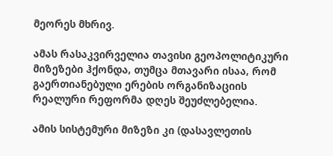მეორეს მხრივ.

ამას რასაკვირველია თავისი გეოპოლიტიკური მიზეზები ჰქონდა, თუმცა მთავარი ისაა, რომ გაერთიანებული ერების ორგანიზაციის რეალური რეფორმა დღეს შეუძლებელია.

ამის სისტემური მიზეზი კი (დასავლეთის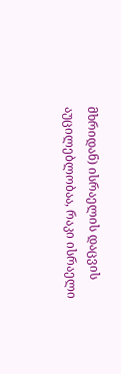მხრიდან) ისრაელის დაცვის აუცილებლობაა, რაკი ისრაელი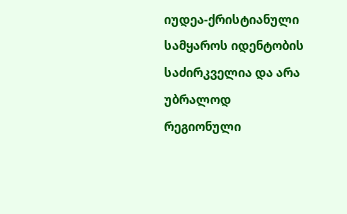იუდეა-ქრისტიანული სამყაროს იდენტობის საძირკველია და არა უბრალოდ რეგიონული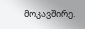მოკავშირე.